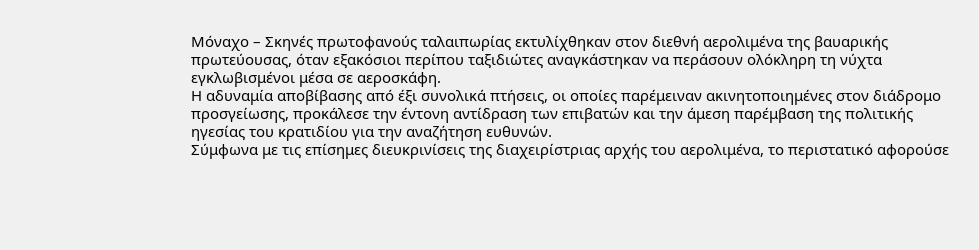Μόναχο – Σκηνές πρωτοφανούς ταλαιπωρίας εκτυλίχθηκαν στον διεθνή αερολιμένα της βαυαρικής πρωτεύουσας, όταν εξακόσιοι περίπου ταξιδιώτες αναγκάστηκαν να περάσουν ολόκληρη τη νύχτα εγκλωβισμένοι μέσα σε αεροσκάφη.
Η αδυναμία αποβίβασης από έξι συνολικά πτήσεις, οι οποίες παρέμειναν ακινητοποιημένες στον διάδρομο προσγείωσης, προκάλεσε την έντονη αντίδραση των επιβατών και την άμεση παρέμβαση της πολιτικής ηγεσίας του κρατιδίου για την αναζήτηση ευθυνών.
Σύμφωνα με τις επίσημες διευκρινίσεις της διαχειρίστριας αρχής του αερολιμένα, το περιστατικό αφορούσε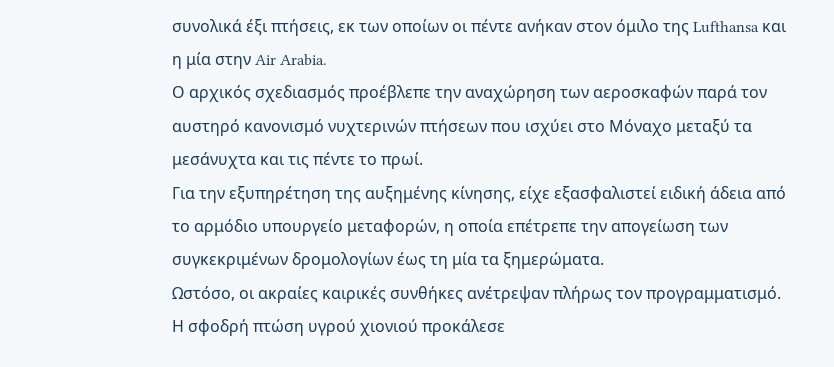συνολικά έξι πτήσεις, εκ των οποίων οι πέντε ανήκαν στον όμιλο της Lufthansa και η μία στην Air Arabia.
Ο αρχικός σχεδιασμός προέβλεπε την αναχώρηση των αεροσκαφών παρά τον αυστηρό κανονισμό νυχτερινών πτήσεων που ισχύει στο Μόναχο μεταξύ τα μεσάνυχτα και τις πέντε το πρωί.
Για την εξυπηρέτηση της αυξημένης κίνησης, είχε εξασφαλιστεί ειδική άδεια από το αρμόδιο υπουργείο μεταφορών, η οποία επέτρεπε την απογείωση των συγκεκριμένων δρομολογίων έως τη μία τα ξημερώματα.
Ωστόσο, οι ακραίες καιρικές συνθήκες ανέτρεψαν πλήρως τον προγραμματισμό. Η σφοδρή πτώση υγρού χιονιού προκάλεσε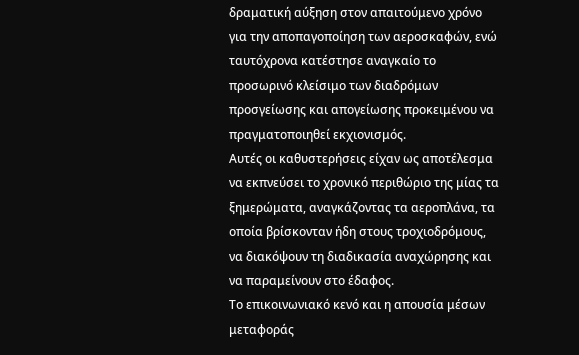δραματική αύξηση στον απαιτούμενο χρόνο για την αποπαγοποίηση των αεροσκαφών, ενώ ταυτόχρονα κατέστησε αναγκαίο το προσωρινό κλείσιμο των διαδρόμων προσγείωσης και απογείωσης προκειμένου να πραγματοποιηθεί εκχιονισμός.
Αυτές οι καθυστερήσεις είχαν ως αποτέλεσμα να εκπνεύσει το χρονικό περιθώριο της μίας τα ξημερώματα, αναγκάζοντας τα αεροπλάνα, τα οποία βρίσκονταν ήδη στους τροχιοδρόμους, να διακόψουν τη διαδικασία αναχώρησης και να παραμείνουν στο έδαφος.
Το επικοινωνιακό κενό και η απουσία μέσων μεταφοράς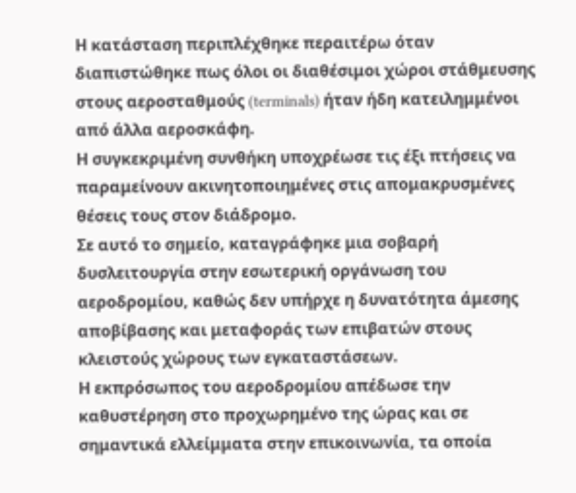Η κατάσταση περιπλέχθηκε περαιτέρω όταν διαπιστώθηκε πως όλοι οι διαθέσιμοι χώροι στάθμευσης στους αεροσταθμούς (terminals) ήταν ήδη κατειλημμένοι από άλλα αεροσκάφη.
Η συγκεκριμένη συνθήκη υποχρέωσε τις έξι πτήσεις να παραμείνουν ακινητοποιημένες στις απομακρυσμένες θέσεις τους στον διάδρομο.
Σε αυτό το σημείο, καταγράφηκε μια σοβαρή δυσλειτουργία στην εσωτερική οργάνωση του αεροδρομίου, καθώς δεν υπήρχε η δυνατότητα άμεσης αποβίβασης και μεταφοράς των επιβατών στους κλειστούς χώρους των εγκαταστάσεων.
Η εκπρόσωπος του αεροδρομίου απέδωσε την καθυστέρηση στο προχωρημένο της ώρας και σε σημαντικά ελλείμματα στην επικοινωνία, τα οποία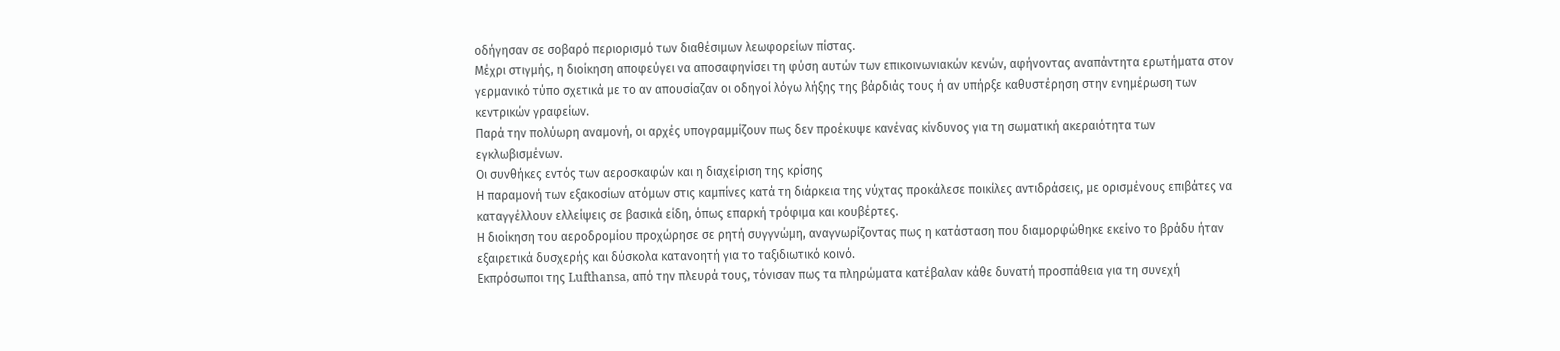οδήγησαν σε σοβαρό περιορισμό των διαθέσιμων λεωφορείων πίστας.
Μέχρι στιγμής, η διοίκηση αποφεύγει να αποσαφηνίσει τη φύση αυτών των επικοινωνιακών κενών, αφήνοντας αναπάντητα ερωτήματα στον γερμανικό τύπο σχετικά με το αν απουσίαζαν οι οδηγοί λόγω λήξης της βάρδιάς τους ή αν υπήρξε καθυστέρηση στην ενημέρωση των κεντρικών γραφείων.
Παρά την πολύωρη αναμονή, οι αρχές υπογραμμίζουν πως δεν προέκυψε κανένας κίνδυνος για τη σωματική ακεραιότητα των εγκλωβισμένων.
Οι συνθήκες εντός των αεροσκαφών και η διαχείριση της κρίσης
Η παραμονή των εξακοσίων ατόμων στις καμπίνες κατά τη διάρκεια της νύχτας προκάλεσε ποικίλες αντιδράσεις, με ορισμένους επιβάτες να καταγγέλλουν ελλείψεις σε βασικά είδη, όπως επαρκή τρόφιμα και κουβέρτες.
Η διοίκηση του αεροδρομίου προχώρησε σε ρητή συγγνώμη, αναγνωρίζοντας πως η κατάσταση που διαμορφώθηκε εκείνο το βράδυ ήταν εξαιρετικά δυσχερής και δύσκολα κατανοητή για το ταξιδιωτικό κοινό.
Εκπρόσωποι της Lufthansa, από την πλευρά τους, τόνισαν πως τα πληρώματα κατέβαλαν κάθε δυνατή προσπάθεια για τη συνεχή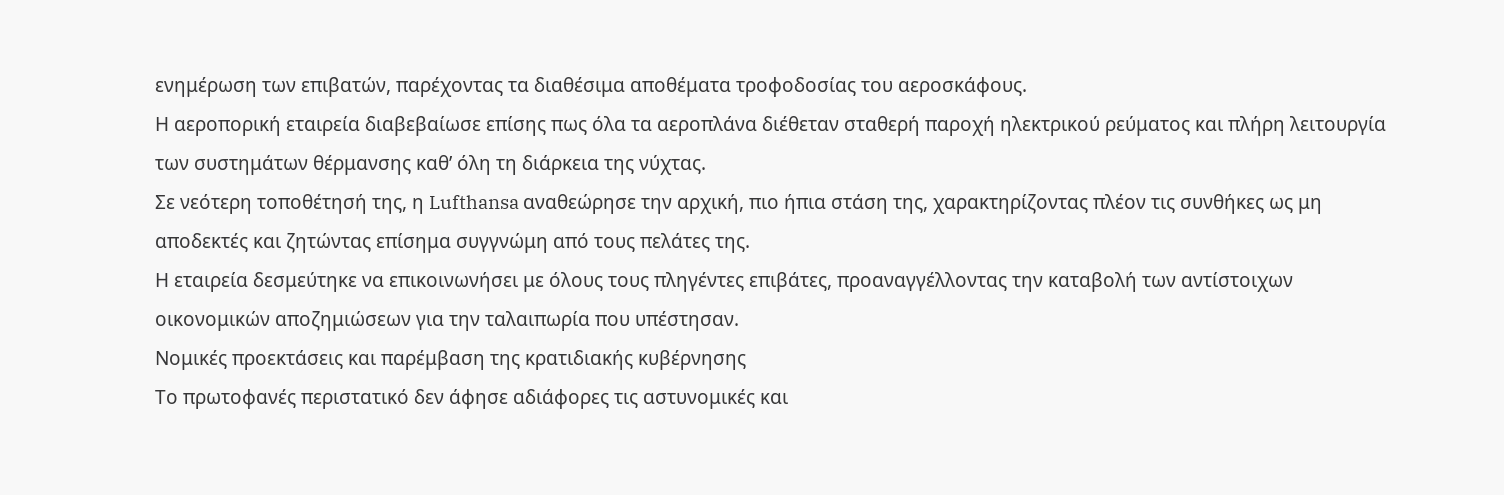ενημέρωση των επιβατών, παρέχοντας τα διαθέσιμα αποθέματα τροφοδοσίας του αεροσκάφους.
Η αεροπορική εταιρεία διαβεβαίωσε επίσης πως όλα τα αεροπλάνα διέθεταν σταθερή παροχή ηλεκτρικού ρεύματος και πλήρη λειτουργία των συστημάτων θέρμανσης καθ’ όλη τη διάρκεια της νύχτας.
Σε νεότερη τοποθέτησή της, η Lufthansa αναθεώρησε την αρχική, πιο ήπια στάση της, χαρακτηρίζοντας πλέον τις συνθήκες ως μη αποδεκτές και ζητώντας επίσημα συγγνώμη από τους πελάτες της.
Η εταιρεία δεσμεύτηκε να επικοινωνήσει με όλους τους πληγέντες επιβάτες, προαναγγέλλοντας την καταβολή των αντίστοιχων οικονομικών αποζημιώσεων για την ταλαιπωρία που υπέστησαν.
Νομικές προεκτάσεις και παρέμβαση της κρατιδιακής κυβέρνησης
Το πρωτοφανές περιστατικό δεν άφησε αδιάφορες τις αστυνομικές και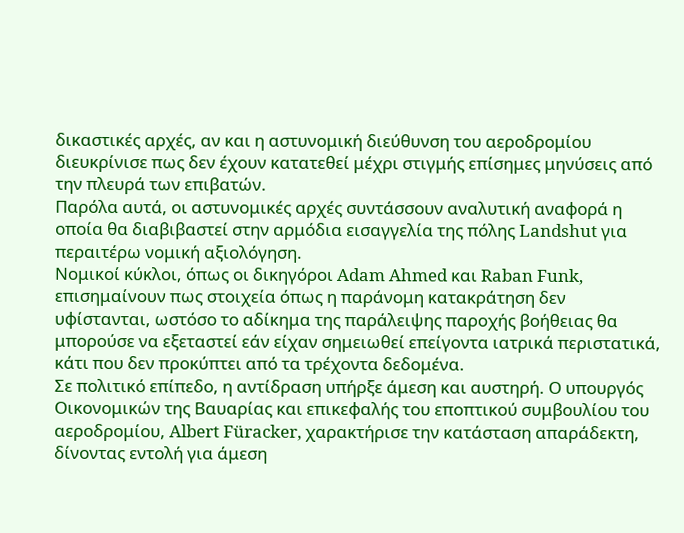δικαστικές αρχές, αν και η αστυνομική διεύθυνση του αεροδρομίου διευκρίνισε πως δεν έχουν κατατεθεί μέχρι στιγμής επίσημες μηνύσεις από την πλευρά των επιβατών.
Παρόλα αυτά, οι αστυνομικές αρχές συντάσσουν αναλυτική αναφορά η οποία θα διαβιβαστεί στην αρμόδια εισαγγελία της πόλης Landshut για περαιτέρω νομική αξιολόγηση.
Νομικοί κύκλοι, όπως οι δικηγόροι Adam Ahmed και Raban Funk, επισημαίνουν πως στοιχεία όπως η παράνομη κατακράτηση δεν υφίστανται, ωστόσο το αδίκημα της παράλειψης παροχής βοήθειας θα μπορούσε να εξεταστεί εάν είχαν σημειωθεί επείγοντα ιατρικά περιστατικά, κάτι που δεν προκύπτει από τα τρέχοντα δεδομένα.
Σε πολιτικό επίπεδο, η αντίδραση υπήρξε άμεση και αυστηρή. Ο υπουργός Οικονομικών της Βαυαρίας και επικεφαλής του εποπτικού συμβουλίου του αεροδρομίου, Albert Füracker, χαρακτήρισε την κατάσταση απαράδεκτη, δίνοντας εντολή για άμεση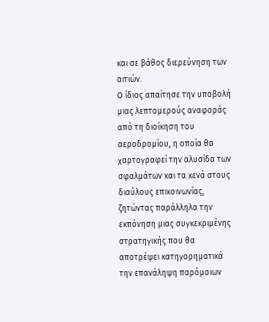και σε βάθος διερεύνηση των αιτιών.
Ο ίδιος απαίτησε την υποβολή μιας λεπτομερούς αναφοράς από τη διοίκηση του αεροδρομίου, η οποία θα χαρτογραφεί την αλυσίδα των σφαλμάτων και τα κενά στους διαύλους επικοινωνίας, ζητώντας παράλληλα την εκπόνηση μιας συγκεκριμένης στρατηγικής που θα αποτρέψει κατηγορηματικά την επανάληψη παρόμοιων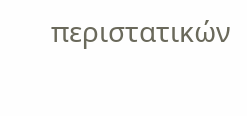περιστατικών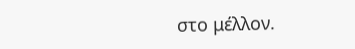στο μέλλον.